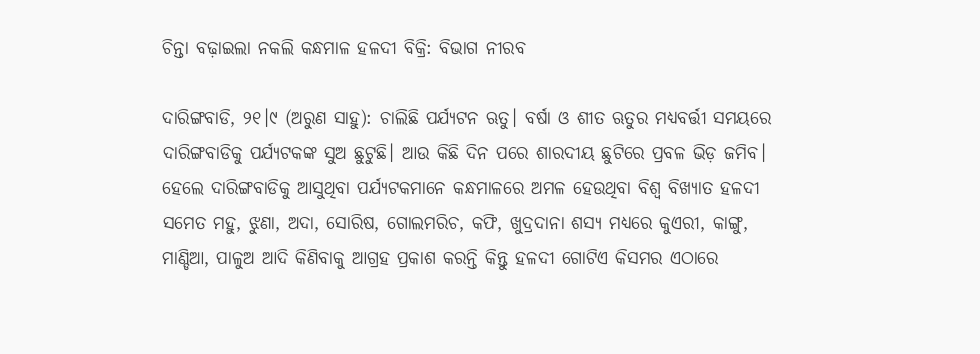ଚିନ୍ତା ବଢ଼ାଇଲା ନକଲି କନ୍ଧମାଳ ହଳଦୀ ବିକ୍ରି: ବିଭାଗ ନୀରବ

ଦାରିଙ୍ଗବାଡି, ୨୧।୯ (ଅରୁଣ ସାହୁ): ଚାଲିଛି ପର୍ଯ୍ୟଟନ ଋତୁ। ବର୍ଷା ଓ ଶୀତ ଋତୁର ମଧ୍ୟବର୍ତ୍ତୀ ସମୟରେ ଦାରିଙ୍ଗବାଡିକୁ ପର୍ଯ୍ୟଟକଙ୍କ ସୁଅ ଛୁଟୁଛି। ଆଉ କିଛି ଦିନ ପରେ ଶାରଦୀୟ ଛୁଟିରେ ପ୍ରବଳ ଭିଡ଼ ଜମିବ। ହେଲେ ଦାରିଙ୍ଗବାଡିକୁ ଆସୁଥିବା ପର୍ଯ୍ୟଟକମାନେ କନ୍ଧମାଳରେ ଅମଳ ହେଉଥିବା ବିଶ୍ୱ ବିଖ୍ୟାତ ହଳଦୀ ସମେତ ମହୁ, ଝୁଣା, ଅଦା, ସୋରିଷ, ଗୋଲମରିଚ, କଫି, ଖୁଦ୍ରଦାନା ଶସ୍ୟ ମଧ୍ୟରେ କୁଏରୀ, କାଙ୍ଗୁ, ମାଣ୍ଡିଆ, ପାଳୁଅ ଆଦି କିଣିବାକୁ ଆଗ୍ରହ ପ୍ରକାଶ କରନ୍ତି କିନ୍ତୁ ହଳଦୀ ଗୋଟିଏ କିସମର ଏଠାରେ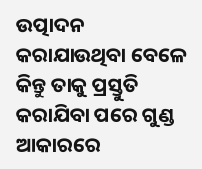ଉତ୍ପାଦନ କରାଯାଉଥିବା ବେଳେ କିନ୍ତୁ ତାକୁ ପ୍ରସ୍ତୁତି କରାଯିବା ପରେ ଗୁଣ୍ଡ ଆକାରରେ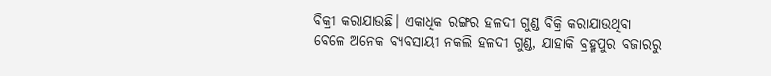ବିକ୍ରୀ କରାଯାଉଛି। ଏକାଧିକ ରଙ୍ଗର ହଳଦୀ ଗୁଣ୍ଡ ବିକ୍ରି କରାଯାଉଥିବା ବେଳେ ଅନେକ ବ୍ୟବସାୟୀ ନକଲି ହଳଦୀ ଗୁଣ୍ଡ, ଯାହାକି ବ୍ରହ୍ମପୁର ବଜାରରୁ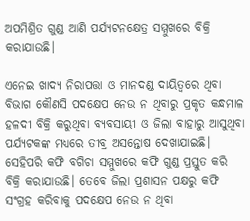ଅପମିଶ୍ରିତ ଗୁଣ୍ଡ ଆଣି ପର୍ଯ୍ୟଟନକ୍ଷେତ୍ର ସମ୍ମୁଖରେ ବିକ୍ରି କରାଯାଉଛି।

ଏନେଇ ଖାଦ୍ୟ ନିରାପତ୍ତା ଓ ମାନଦଣ୍ଡ ଦାୟିତ୍ୱରେ ଥିବା ବିଭାଗ କୌଣସି ପଦକ୍ଷେପ ନେଉ ନ ଥିବାରୁ ପ୍ରକୃତ କନ୍ଧମାଳ ହଳଦୀ ବିକ୍ରି କରୁଥିବା ବ୍ୟବସାୟୀ ଓ ଜିଲା ବାହାରୁ ଆସୁଥିବା ପର୍ଯ୍ୟଟକଙ୍କ ମଧ୍ୟରେ ତୀବ୍ର ଅସନ୍ତୋଷ ଦେଖାଯାଇଛି। ସେହିପରି କଫି ବଗିଚା ସମ୍ମୁଖରେ କଫି ଗୁଣ୍ଡ ପ୍ରସ୍ତୁତ କରି ବିକ୍ରି କରାଯାଉଛି। ତେବେ ଜିଲା ପ୍ରଶାସନ ପକ୍ଷରୁ କଫି ସଂଗ୍ରହ କରିବାକୁ ପଦକ୍ଷେପ ନେଉ ନ ଥିବା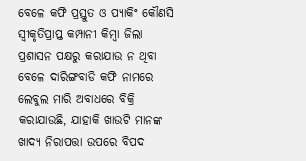ବେଳେ କଫି ପ୍ରସ୍ତୁତ ଓ ପ୍ୟାକିଂ କୌଣସି ସ୍ବୀକୃତିପ୍ରାପ୍ତ କମ୍ପାନୀ କିମ୍ବା ଜିଲା ପ୍ରଶାସନ ପକ୍ଷରୁ କରାଯାଉ ନ ଥିବା ବେଳେ ଦାରିଙ୍ଗବାଡି କଫି ନାମରେ ଲେବୁଲ ମାରି ଅବାଧରେ ବିକ୍ରି କରାଯାଉଛି, ଯାହାକି ଖାଉଟି ମାନଙ୍କ ଖାଦ୍ୟ ନିରାପତ୍ତା ଉପରେ ବିପଦ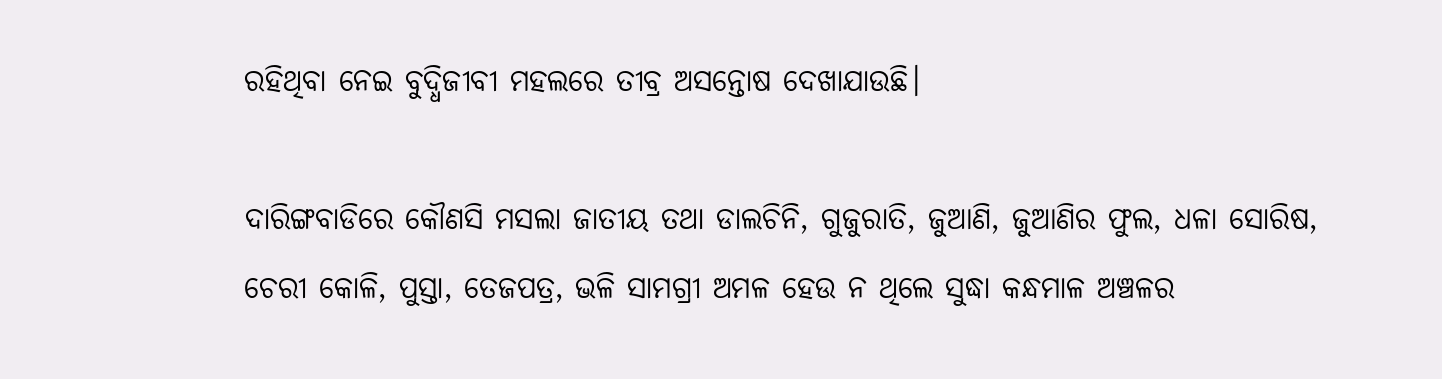ରହିଥିବା ନେଇ ବୁଦ୍ଧିଜୀବୀ ମହଲରେ ତୀବ୍ର ଅସନ୍ତୋଷ ଦେଖାଯାଉଛି।

ଦାରିଙ୍ଗବାଡିରେ କୌଣସି ମସଲା ଜାତୀୟ ତଥା ଡାଲଚିନି, ଗୁଜୁରାତି, ଜୁଆଣି, ଜୁଆଣିର ଫୁଲ, ଧଳା ସୋରିଷ, ଚେରୀ କୋଳି, ପୁସ୍ତା, ତେଜପତ୍ର, ଭଳି ସାମଗ୍ରୀ ଅମଳ ହେଉ ନ ଥିଲେ ସୁଦ୍ଧା କନ୍ଧମାଳ ଅଞ୍ଚଳର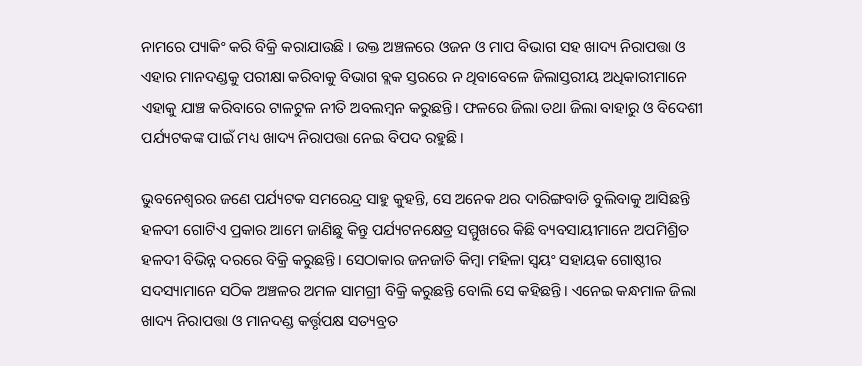ନାମରେ ପ୍ୟାକିଂ କରି ବିକ୍ରି କରାଯାଉଛି । ଉକ୍ତ ଅଞ୍ଚଳରେ ଓଜନ ଓ ମାପ ବିଭାଗ ସହ ଖାଦ୍ୟ ନିରାପତ୍ତା ଓ ଏହାର ମାନଦଣ୍ଡକୁ ପରୀକ୍ଷା କରିବାକୁ ବିଭାଗ ବ୍ଲକ ସ୍ତରରେ ନ ଥିବାବେଳେ ଜିଲାସ୍ତରୀୟ ଅଧିକାରୀମାନେ ଏହାକୁ ଯାଞ୍ଚ କରିବାରେ ଟାଳଟୁଳ ନୀତି ଅବଲମ୍ବନ କରୁଛନ୍ତି। ଫଳରେ ଜିଲା ତଥା ଜିଲା ବାହାରୁ ଓ ବିଦେଶୀ ପର୍ଯ୍ୟଟକଙ୍କ ପାଇଁ ମଧ୍ୟ ଖାଦ୍ୟ ନିରାପତ୍ତା ନେଇ ବିପଦ ରହୁଛି।

ଭୁବନେଶ୍ୱରର ଜଣେ ପର୍ଯ୍ୟଟକ ସମରେନ୍ଦ୍ର ସାହୁ କୁହନ୍ତି, ସେ ଅନେକ ଥର ଦାରିଙ୍ଗବାଡି ବୁଲିବାକୁ ଆସିଛନ୍ତି ହଳଦୀ ଗୋଟିଏ ପ୍ରକାର ଆମେ ଜାଣିଛୁ କିନ୍ତୁ ପର୍ଯ୍ୟଟନକ୍ଷେତ୍ର ସମ୍ମୁଖରେ କିଛି ବ୍ୟବସାୟୀମାନେ ଅପମିଶ୍ରିତ ହଳଦୀ ବିଭିନ୍ନ ଦରରେ ବିକ୍ରି କରୁଛନ୍ତି। ସେଠାକାର ଜନଜାତି କିମ୍ବା ମହିଳା ସ୍ବୟଂ ସହାୟକ ଗୋଷ୍ଠୀର ସଦସ୍ୟାମାନେ ସଠିକ ଅଞ୍ଚଳର ଅମଳ ସାମଗ୍ରୀ ବିକ୍ରି କରୁଛନ୍ତି ବୋଲି ସେ କହିଛନ୍ତି। ଏନେଇ କନ୍ଧମାଳ ଜିଲା ଖାଦ୍ୟ ନିରାପତ୍ତା ଓ ମାନଦଣ୍ଡ କର୍ତ୍ତୃପକ୍ଷ ସତ୍ୟବ୍ରତ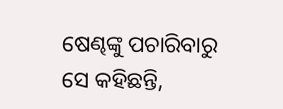ଷେଣ୍ଢଙ୍କୁ ପଚାରିବାରୁ ସେ କହିଛନ୍ତି,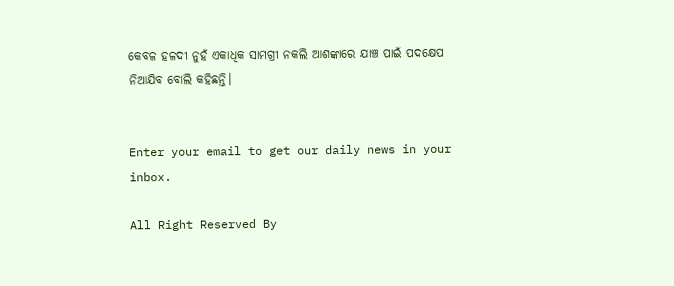କେବଳ ହଳଦୀ ନୁହଁ ଏକାଧିକ ସାମଗ୍ରୀ ନକଲି ଆଶଙ୍କାରେ ଯାଞ୍ଚ ପାଇଁ ପଦକ୍ଷେପ ନିଆଯିବ ବୋଲି କହିଛନ୍ତି।


Enter your email to get our daily news in your inbox.

All Right Reserved By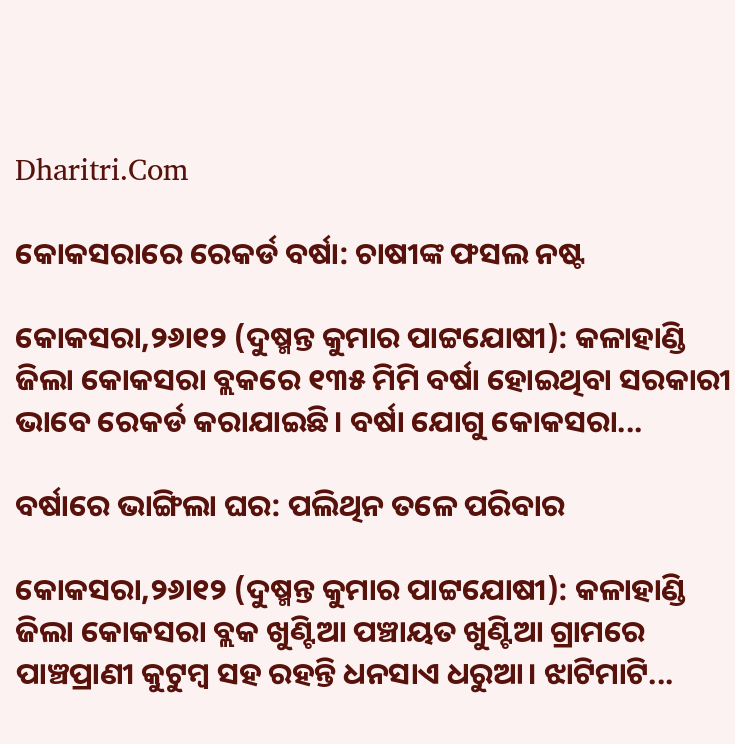Dharitri.Com

କୋକସରାରେ ରେକର୍ଡ ବର୍ଷା: ଚାଷୀଙ୍କ ଫସଲ ନଷ୍ଟ

କୋକସରା,୨୬ା୧୨ (ଦୁଷ୍ମନ୍ତ କୁମାର ପାଟ୍ଟଯୋଷୀ): କଳାହାଣ୍ଡି ଜିଲା କୋକସରା ବ୍ଲକରେ ୧୩୫ ମିମି ବର୍ଷା ହୋଇଥିବା ସରକାରୀ ଭାବେ ରେକର୍ଡ କରାଯାଇଛି। ବର୍ଷା ଯୋଗୁ କୋକସରା...

ବର୍ଷାରେ ଭାଙ୍ଗିଲା ଘର: ପଲିଥିନ ତଳେ ପରିବାର

କୋକସରା,୨୬ା୧୨ (ଦୁଷ୍ମନ୍ତ କୁମାର ପାଟ୍ଟଯୋଷୀ): କଳାହାଣ୍ଡି ଜିଲା କୋକସରା ବ୍ଲକ ଖୁଣ୍ଟିଆ ପଞ୍ଚାୟତ ଖୁଣ୍ଟିଆ ଗ୍ରାମରେ ପାଞ୍ଚପ୍ରାଣୀ କୁଟୁମ୍ବ ସହ ରହନ୍ତି ଧନସାଏ ଧରୁଆ। ଝାଟିମାଟି...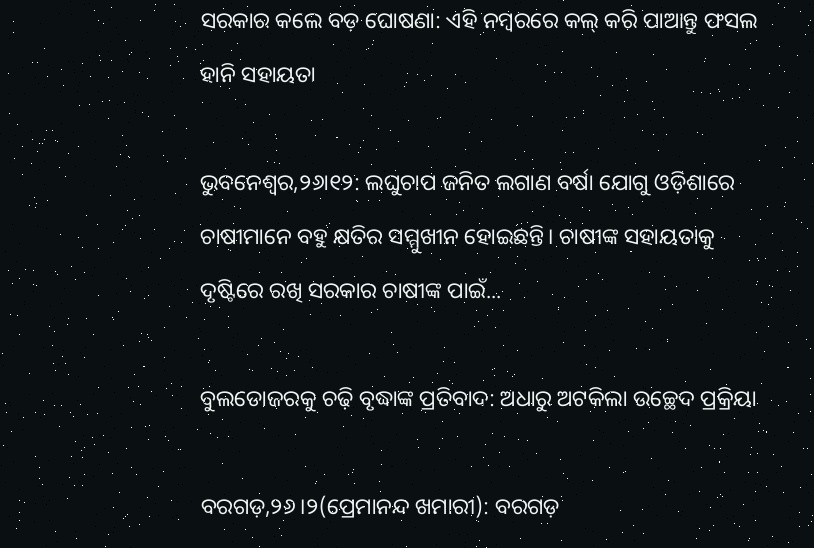ସରକାର କଲେ ବଡ଼ ଘୋଷଣା: ଏହି ନମ୍ବରରେ କଲ୍‌ କରି ପାଆନ୍ତୁ ଫସଲ ହାନି ସହାୟତା

ଭୁବନେଶ୍ୱର,୨୬ା୧୨: ଲଘୁଚାପ ଜନିତ ଲଗାଣ ବର୍ଷା ଯୋଗୁ ଓଡ଼ିଶାରେ ଚାଷୀମାନେ ବହୁ କ୍ଷତିର ସମ୍ମୁଖୀନ ହୋଇଛନ୍ତି। ଚାଷୀଙ୍କ ସହାୟତାକୁ ଦୃଷ୍ଟିରେ ରଖି ସରକାର ଚାଷୀଙ୍କ ପାଇଁ...

ବୁଲଡୋଜରକୁ ଚଢ଼ି ବୃଦ୍ଧାଙ୍କ ପ୍ରତିବାଦ: ଅଧାରୁ ଅଟକିଲା ଉଚ୍ଛେଦ ପ୍ରକ୍ରିୟା

ବରଗଡ଼,୨୬।୨(ପ୍ରେମାନନ୍ଦ ଖମାରୀ): ବରଗଡ଼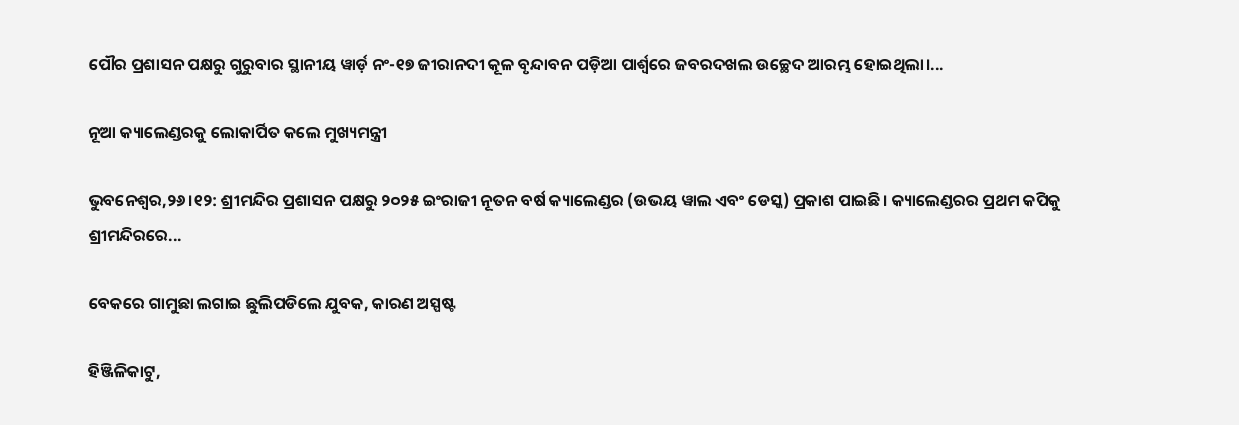ପୌର ପ୍ରଶାସନ ପକ୍ଷରୁ ଗୁରୁବାର ସ୍ଥାନୀୟ ୱାର୍ଡ଼ ନଂ-୧୭ ଜୀରାନଦୀ କୂଳ ବୃନ୍ଦାବନ ପଡ଼ିଆ ପାର୍ଶ୍ୱରେ ଜବରଦଖଲ ଉଚ୍ଛେଦ ଆରମ୍ଭ ହୋଇଥିଲା।...

ନୂଆ କ୍ୟାଲେଣ୍ଡରକୁ ଲୋକାର୍ପିତ କଲେ ମୁଖ୍ୟମନ୍ତ୍ରୀ

ଭୁବନେଶ୍ୱର,୨୬।୧୨: ଶ୍ରୀମନ୍ଦିର ପ୍ରଶାସନ ପକ୍ଷରୁ ୨୦୨୫ ଇଂରାଜୀ ନୂତନ ବର୍ଷ କ୍ୟାଲେଣ୍ଡର (ଉଭୟ ୱାଲ ଏବଂ ଡେସ୍କ) ପ୍ରକାଶ ପାଇଛି। କ୍ୟାଲେଣ୍ଡରର ପ୍ରଥମ କପିକୁ ଶ୍ରୀମନ୍ଦିରରେ...

ବେକରେ ଗାମୁଛା ଲଗାଇ ଛୁଲିପଡିଲେ ଯୁବକ, କାରଣ ଅସ୍ପଷ୍ଟ

ହିଞ୍ଜିଳିକାଟୁ,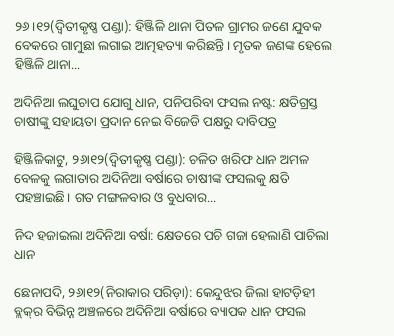୨୬।୧୨(ଦ୍ବିତୀକୃଷ୍ଣ ପଣ୍ଡା): ହିଞ୍ଜିଳି ଥାନା ପିତଳ ଗ୍ରାମର ଜଣେ ଯୁବକ ବେକରେ ଗାମୁଛା ଲଗାଇ ଆତ୍ମହତ୍ୟା କରିଛନ୍ତି। ମୃତକ ଜଣଙ୍କ ହେଲେ ହିଞ୍ଜିଳି ଥାନା...

ଅଦିନିଆ ଲଘୁଚାପ ଯୋଗୁ ଧାନ, ପନିପରିବା ଫସଲ ନଷ୍ଟ: କ୍ଷତିଗ୍ରସ୍ତ ଚାଷୀଙ୍କୁ ସହାୟତା ପ୍ରଦାନ ନେଇ ବିଜେଡି ପକ୍ଷରୁ ଦାବିପତ୍ର

ହିଞ୍ଜିଳିକାଟୁ, ୨୬ା୧୨(ଦ୍ବିତୀକୃଷ୍ଣ ପଣ୍ଡା): ଚଳିତ ଖରିଫ ଧାନ ଅମଳ ବେଳକୁ ଲଗାତାର ଅଦିନିଆ ବର୍ଷାରେ ଚାଷୀଙ୍କ ଫସଲକୁ କ୍ଷତି ପହଞ୍ଚାଇଛି। ଗତ ମଙ୍ଗଳବାର ଓ ବୁଧବାର...

ନିଦ ହଜାଇଲା ଅଦିନିଆ ବର୍ଷା: କ୍ଷେତରେ ପଚି ଗଜା ହେଲାଣି ପାଚିଲା ଧାନ

ଛେନାପଦି, ୨୬ା୧୨(ନିରାକାର ପରିଡ଼ା): କେନ୍ଦୁଝର ଜିଲା ହାଟଡ଼ିହୀ ବ୍ଲକ୍‌ର ବିଭିନ୍ନ ଅଞ୍ଚଳରେ ଅଦିନିଆ ବର୍ଷାରେ ବ୍ୟାପକ ଧାନ ଫସଲ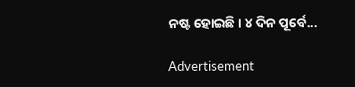ନଷ୍ଟ ହୋଇଛି। ୪ ଦିନ ପୂର୍ବେ...

Advertisement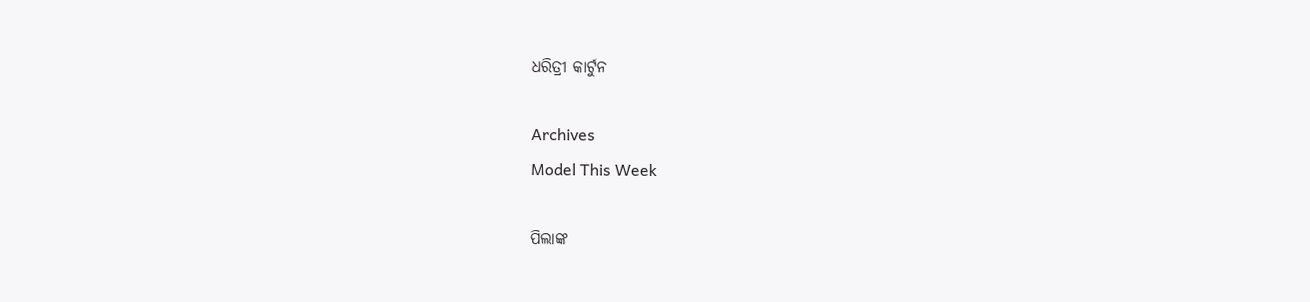ଧରିତ୍ରୀ କାର୍ଟୁନ

Archives
Model This Week

ପିଲାଙ୍କ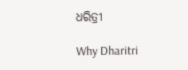ଧରିତ୍ରୀ

Why Dharitri